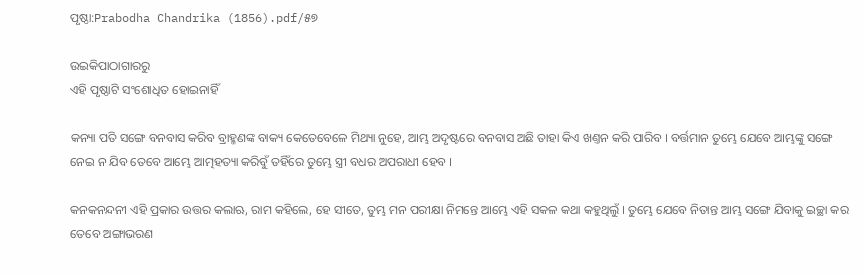ପୃଷ୍ଠା:Prabodha Chandrika (1856).pdf/୫୭

ଉଇକିପାଠାଗାର‌ରୁ
ଏହି ପୃଷ୍ଠାଟି ସଂଶୋଧିତ ହୋଇନାହିଁ

କନ୍ୟା ପତି ସଙ୍ଗେ ବନବାସ କରିବ ବ୍ରାହ୍ମଣଙ୍କ ବାକ୍ୟ କେତେବେଳେ ମିଥ୍ୟା ନୁହେ, ଆମ୍ଭ ଅଦୃଷ୍ଟରେ ବନବାସ ଅଛି ତାହା କିଏ ଖଣ୍ତନ କରି ପାରିବ । ବର୍ତ୍ତମାନ ତୁମ୍ଭେ ଯେବେ ଆମ୍ଭଙ୍କୁ ସଙ୍ଗେ ନେଇ ନ ଯିବ ତେବେ ଆମ୍ଭେ ଆତ୍ମହତ୍ୟା କରିବୁଁ ତ‌ହିଁରେ ତୁମ୍ଭେ ସ୍ତ୍ରୀ ବଧର ଅପରାଧୀ ହେବ ।

କନ‌କନନ୍ଦନୀ ଏହି ପ୍ରକାର ଉତ୍ତର କଲାଋ, ରାମ କ‌ହିଲେ, ହେ ସୀତେ, ତୁମ୍ଭ ମନ ପରୀକ୍ଷା ନିମନ୍ତେ ଆମ୍ଭେ ଏହି ସକଳ କଥା କ‌ହୁଥିଲୁଁ । ତୁମ୍ଭେ ଯେବେ ନିତାନ୍ତ ଆମ୍ଭ ସଙ୍ଗେ ଯିବାକୁ ଇଚ୍ଛା କର ତେବେ ଅଙ୍ଗାଭରଣ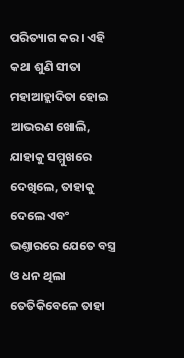ପରିତ୍ୟାଗ କର । ଏହି କଥା ଶୁଣି ସୀତା ମହାଆହ୍ଲାଦିତା ହୋଇ ଆଭରଣ ଖୋଲି, ଯାହାକୁ ସମ୍ମୁଖରେ ଦେଖିଲେ, ତାହାକୁ ଦେଲେ ଏବଂ ଭଣ୍ତାରରେ ଯେତେ ବସ୍ତ୍ର ଓ ଧନ ଥିଲା ତେତିକିବେଳେ ତାହା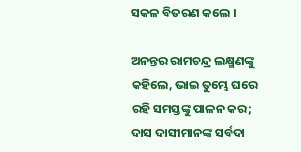ସକଳ ବିତରଣ କଲେ ।

ଅନନ୍ତର ରାମଚନ୍ଦ୍ର ଲକ୍ଷ୍ମଣଙ୍କୁ କ‌ହିଲେ, ଭାଇ ତୁମ୍ଭେ ଘରେ ରହି ସମସ୍ତଙ୍କୁ ପାଳନ କର; ଦାସ ଦାସୀମାନଙ୍କ ସର୍ବଦା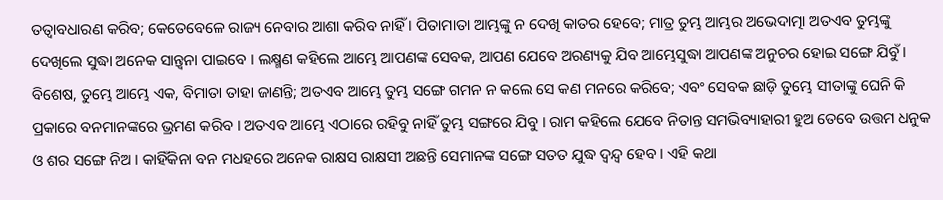ତ‌ତ୍ୱାବଧାରଣ କରିବ; କେତେବେଳେ ରାଜ୍ୟ ନେବାର ଆଶା କରିବ ନାହିଁ । ପିତାମାତା ଆମ୍ଭଙ୍କୁ ନ ଦେଖି କାତର ହେବେ; ମାତ୍ର ତୁମ୍ଭ ଆମ୍ଭର ଅଭେଦାତ୍ମା ଅତଏବ ତୁମ୍ଭଙ୍କୁ ଦେଖିଲେ ସୁଦ୍ଧା ଅନେକ ସାନ୍ତ୍ୱନା ପାଇବେ । ଲକ୍ଷ୍ମଣ କ‌ହିଲେ ଆମ୍ଭେ ଆପଣଙ୍କ ସେବକ, ଆପଣ ଯେବେ ଅରଣ୍ୟକୁ ଯିବ ଆମ୍ଭେସୁଦ୍ଧା ଆପଣଙ୍କ ଅନୁଚର ହୋଇ ସଙ୍ଗେ ଯିବୁଁ । ବିଶେଷ, ତୁମ୍ଭେ ଆମ୍ଭେ ଏକ, ବିମାତା ତାହା ଜାଣନ୍ତି; ଅତଏବ ଆମ୍ଭେ ତୁମ୍ଭ ସଙ୍ଗେ ଗମନ ନ କଲେ ସେ କଣ ମନରେ କରିବେ; ଏବଂ ସେବକ ଛାଡ଼ି ତୁମ୍ଭେ ସୀତାଙ୍କୁ ଘେନି କି ପ୍ରକାରେ ବନମାନଙ୍କରେ ଭ୍ରମଣ କରିବ । ଅତଏବ ଆମ୍ଭେ ଏଠାରେ ରହିବୁ ନାହିଁ ତୁମ୍ଭ ସଙ୍ଗରେ ଯିବୁ । ରାମ କ‌ହିଲେ ଯେବେ ନିତାନ୍ତ ସମ‌ଭିବ୍ୟାହାରୀ ହୁଅ ତେବେ ଉତ୍ତମ ଧନୁକ ଓ ଶର ସଙ୍ଗେ ନିଅ । କାହିଁକିନା ବନ ମଧହରେ ଅନେକ ରାକ୍ଷସ ରାକ୍ଷସୀ ଅଛନ୍ତି ସେମାନଙ୍କ ସଙ୍ଗେ ସତ‌ତ ଯୁଦ୍ଧ ଦ୍ୱନ୍ଦ୍ୱ ହେବ । ଏହି କଥା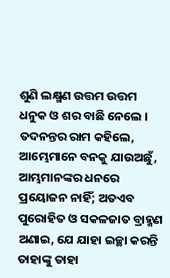ଶୁଣି ଲକ୍ଷ୍ମଣ ଉତ୍ତମ ଉତ୍ତମ ଧନୁକ ଓ ଶର ବାଛି ନେଲେ । ତଦନ‌ନ୍ତର ରାମ କ‌ହିଲେ, ଆମ୍ଭେମାନେ ବ‌ନ‌କୁ ଯାଉଅଛୁଁ, ଆମ୍ଭମାନଙ୍କର ଧନରେ ପ୍ରୟୋଜନ ନାହିଁ; ଅତଏବ ପୁରୋହିତ ଓ ସକଳଜାତ ବ୍ରାହ୍ମଣ ଅଣାଇ, ଯେ ଯାହା ଇଚ୍ଛା କରନ୍ତି ତାହାଙ୍କୁ ତାହା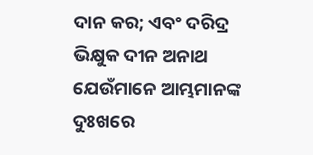ଦାନ କର; ଏବଂ ଦରିଦ୍ର ଭିକ୍ଷୁକ ଦୀନ ଅନାଥ ଯେଉଁମାନେ ଆମ୍ଭମାନଙ୍କ ଦୁଃଖରେ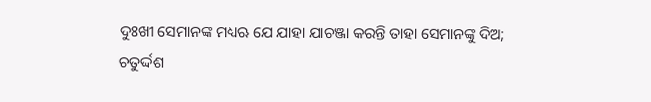ଦୁଃଖୀ ସେମାନଙ୍କ ମଧ୍ୟ‌ଋ ଯେ ଯାହା ଯାଚଞ୍ଜା କରନ୍ତି ତାହା ସେମାନଙ୍କୁ ଦିଅ; ଚତୁର୍ଦ୍ଦଶ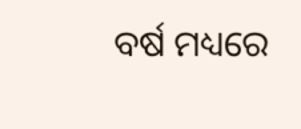ବର୍ଷ ମଧ୍ୟରେ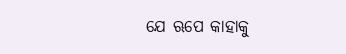ଯେ ଋପେ କାହାକୁ